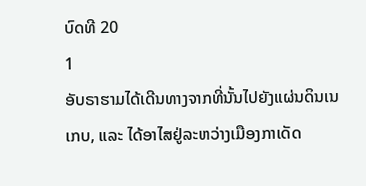ບົດທີ 20
1
ອັບຣາຮາມໄດ້ເດີນທາງຈາກທີ່ນັ້ນໄປຍັງແຜ່ນດິນເນເກບ, ແລະ ໄດ້ອາໄສຢູ່ລະຫວ່າງເມືອງກາເດັດ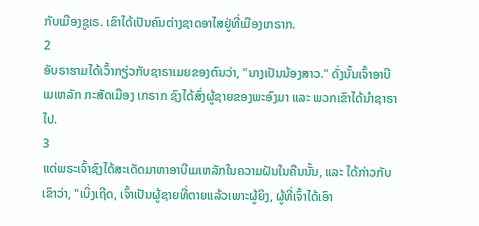ກັບເມືອງຊູເຣ. ເຂົາໄດ້ເປັນຄົນຕ່າງຊາດອາໄສຢູ່ທີ່ເມືອງເກຣາກ.
2
ອັບຣາຮາມໄດ້ເວົ້າກຽ່ວກັບຊາຣາເມຍຂອງຕົນວ່າ, "ນາງເປັນນ້ອງສາວ." ດັ່ງນັ້ນເຈົ້າອາບີເມເຫລັກ ກະສັດເມືອງ ເກຣາກ ຊົງໄດ້ສົ່ງຜູ້ຊາຍຂອງພະອົງມາ ແລະ ພວກເຂົາໄດ້ນຳຊາຣາໄປ.
3
ແຕ່ພຣະເຈົ້າຊົງໄດ້ສະເດັດມາຫາອາບີເມເຫລັກໃນຄວາມຝັນໃນຄືນນັ້ນ, ແລະ ໄດ້ກ່າວກັບເຂົາວ່າ, "ເບິ່ງເຖີດ, ເຈົ້າເປັນຜູ້ຊາຍທີ່ຕາຍແລ້ວເພາະຜູ້ຍິງ, ຜູ້ທີ່ເຈົ້າໄດ້ເອົາ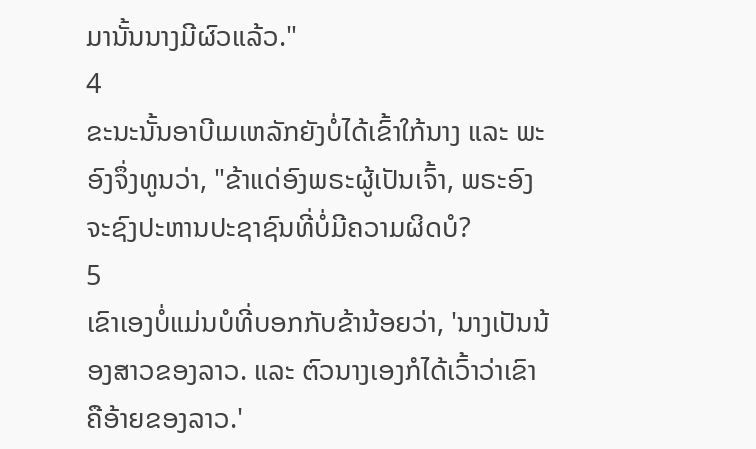ມານັ້ນນາງມີຜົວແລ້ວ."
4
ຂະນະນັ້ນອາບີເມເຫລັກຍັງບໍ່ໄດ້ເຂົ້າໃກ້ນາງ ແລະ ພະອົງຈຶ່ງທູນວ່າ, "ຂ້າແດ່ອົງພຣະຜູ້ເປັນເຈົ້າ, ພຣະອົງຈະຊົງປະຫານປະຊາຊົນທີ່ບໍ່ມີຄວາມຜິດບໍ?
5
ເຂົາເອງບໍ່ແມ່ນບໍທີ່ບອກກັບຂ້ານ້ອຍວ່າ, 'ນາງເປັນນ້ອງສາວຂອງລາວ. ແລະ ຕົວນາງເອງກໍໄດ້ເວົ້າວ່າເຂົາຄືອ້າຍຂອງລາວ.'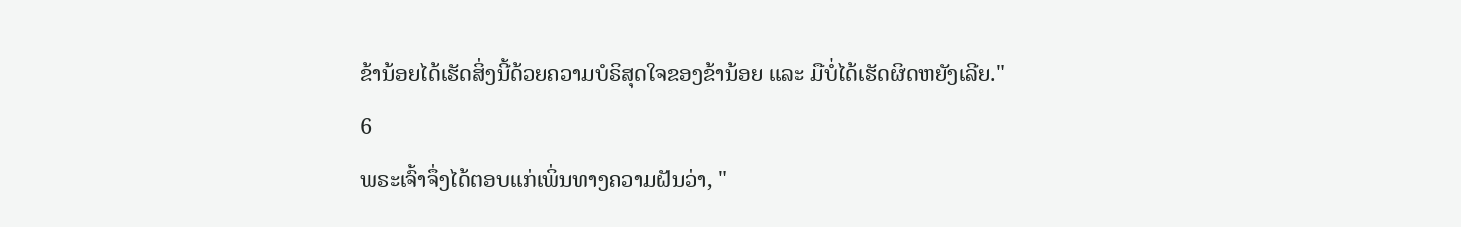ຂ້ານ້ອຍໄດ້ເຮັດສິ່ງນີ້ດ້ວຍຄວາມບໍຣິສຸດໃຈຂອງຂ້ານ້ອຍ ແລະ ມືບໍ່ໄດ້ເຮັດຜິດຫຍັງເລີຍ."
6
ພຣະເຈົ້າຈຶ່ງໄດ້ຕອບແກ່ເພິ່ນທາງຄວາມຝັນວ່າ, "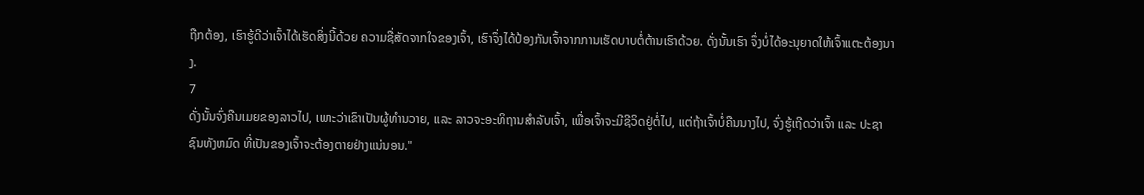ຖືກຕ້ອງ, ເຮົາຮູ້ດີວ່າເຈົ້າໄດ້ເຮັດສິ່ງນີ້ດ້ວຍ ຄວາມຊື່ສັດຈາກໃຈຂອງເຈົ້າ, ເຮົາຈຶ່ງໄດ້ປ້ອງກັນເຈົ້າຈາກການເຮັດບາບຕໍ່ຕ້ານເຮົາດ້ວຍ. ດັ່ງນັ້ນເຮົາ ຈຶ່ງບໍ່ໄດ້ອະນຸຍາດໃຫ້ເຈົ້າແຕະຕ້ອງນາງ.
7
ດັ່ງນັ້ນຈົ່ງຄືນເມຍຂອງລາວໄປ, ເພາະວ່າເຂົາເປັນຜູ້ທຳນວາຍ, ແລະ ລາວຈະອະທິຖານສຳລັບເຈົ້າ, ເພື່ອເຈົ້າຈະມີຊີວິດຢູ່ຕໍ່ໄປ, ແຕ່ຖ້າເຈົ້າບໍ່ຄືນນາງໄປ, ຈົ່ງຮູ້ເຖີດວ່າເຈົ້າ ແລະ ປະຊາຊົນທັງຫມົດ ທີ່ເປັນຂອງເຈົ້າຈະຕ້ອງຕາຍຢ່າງແນ່ນອນ."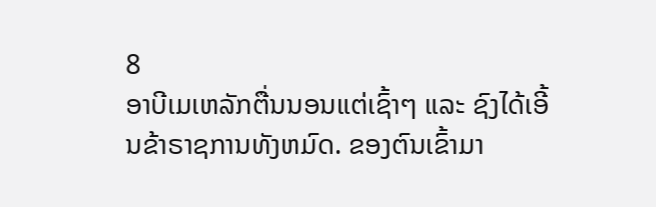8
ອາບີເມເຫລັກຕື່ນນອນແຕ່ເຊົ້າໆ ແລະ ຊົງໄດ້ເອີ້ນຂ້າຣາຊການທັງຫມົດ. ຂອງຕົນເຂົ້າມາ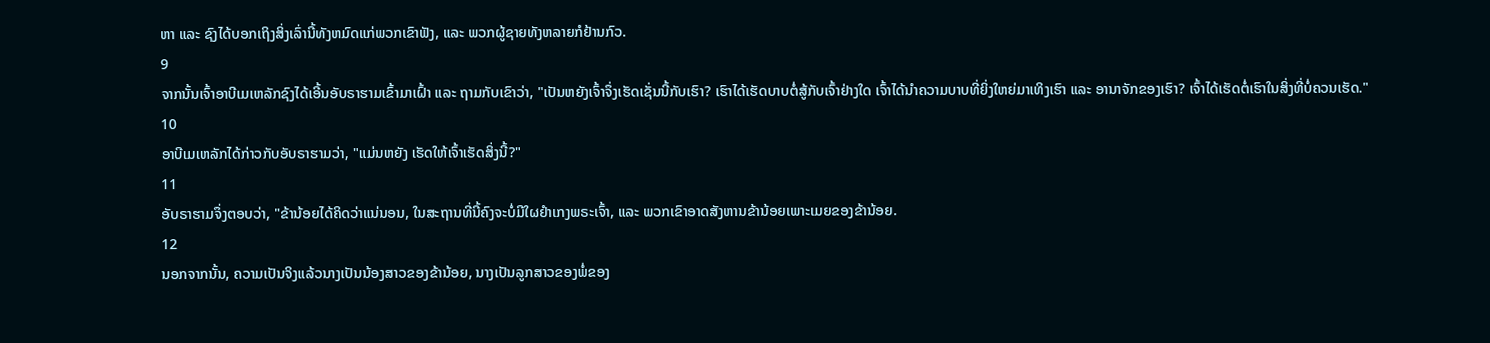ຫາ ແລະ ຊົງໄດ້ບອກເຖິງສິ່ງເລົ່ານີ້ທັງຫມົດແກ່ພວກເຂົາຟັງ, ແລະ ພວກຜູ້ຊາຍທັງຫລາຍກໍຢ້ານກົວ.
9
ຈາກນັ້ນເຈົ້າອາບີເມເຫລັກຊົງໄດ້ເອີ້ນອັບຣາຮາມເຂົ້າມາເຝົ້າ ແລະ ຖາມກັບເຂົາວ່າ, "ເປັນຫຍັງເຈົ້າຈຶ່ງເຮັດເຊັ່ນນີ້ກັບເຮົາ? ເຮົາໄດ້ເຮັດບາບຕໍ່ສູ້ກັບເຈົ້າຢ່າງໃດ ເຈົ້າໄດ້ນຳຄວາມບາບທີ່ຍິ່ງໃຫຍ່ມາເທິງເຮົາ ແລະ ອານາຈັກຂອງເຮົາ? ເຈົ້າໄດ້ເຮັດຕໍ່ເຮົາໃນສິ່ງທີ່ບໍ່ຄວນເຮັດ."
10
ອາບີເມເຫລັກໄດ້ກ່າວກັບອັບຣາຮາມວ່າ, "ແມ່ນຫຍັງ ເຮັດໃຫ້ເຈົ້າເຮັດສິ່ງນີ້?"
11
ອັບຣາຮາມຈຶ່ງຕອບວ່າ, "ຂ້ານ້ອຍໄດ້ຄິດວ່າແນ່ນອນ, ໃນສະຖານທີ່ນີ້ຄົງຈະບໍ່ມີໃຜຢຳເກງພຣະເຈົ້າ, ແລະ ພວກເຂົາອາດສັງຫານຂ້ານ້ອຍເພາະເມຍຂອງຂ້ານ້ອຍ.
12
ນອກຈາກນັ້ນ, ຄວາມເປັນຈິງແລ້ວນາງເປັນນ້ອງສາວຂອງຂ້ານ້ອຍ, ນາງເປັນລູກສາວຂອງພໍ່ຂອງ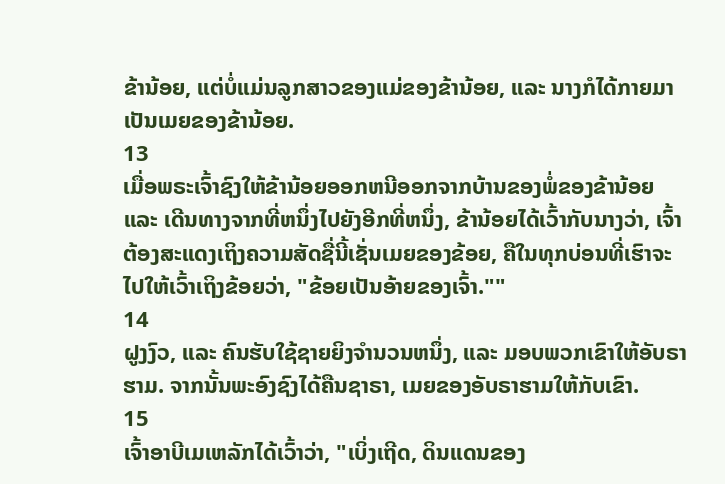ຂ້ານ້ອຍ, ແຕ່ບໍ່ແມ່ນລູກສາວຂອງແມ່ຂອງຂ້ານ້ອຍ, ແລະ ນາງກໍໄດ້ກາຍມາເປັນເມຍຂອງຂ້ານ້ອຍ.
13
ເມື່ອພຣະເຈົ້າຊົງໃຫ້ຂ້ານ້ອຍອອກຫນີອອກຈາກບ້ານຂອງພໍ່ຂອງຂ້ານ້ອຍ ແລະ ເດີນທາງຈາກທີ່ຫນຶ່ງໄປຍັງອີກທີ່ຫນຶ່ງ, ຂ້ານ້ອຍໄດ້ເວົ້າກັບນາງວ່າ, ເຈົ້າຕ້ອງສະແດງເຖິງຄວາມສັດຊື່ນີ້ເຊັ່ນເມຍຂອງຂ້ອຍ, ຄືໃນທຸກບ່ອນທີ່ເຮົາຈະໄປໃຫ້ເວົ້າເຖິງຂ້ອຍວ່າ, "ຂ້ອຍເປັນອ້າຍຂອງເຈົ້າ.""
14
ຝູງງົວ, ແລະ ຄົນຮັບໃຊ້ຊາຍຍິງຈຳນວນຫນຶ່ງ, ແລະ ມອບພວກເຂົາໃຫ້ອັບຣາຮາມ. ຈາກນັ້ນພະອົງຊົງໄດ້ຄືນຊາຣາ, ເມຍຂອງອັບຣາຮາມໃຫ້ກັບເຂົາ.
15
ເຈົ້າອາບີເມເຫລັກໄດ້ເວົ້າວ່າ, "ເບິ່ງເຖີດ, ດິນແດນຂອງ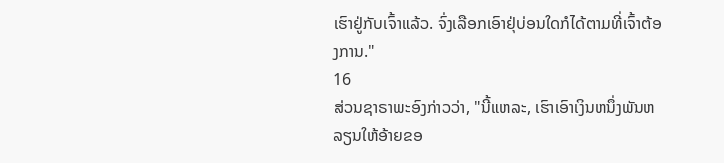ເຮົາຢູ່ກັບເຈົ້າແລ້ວ. ຈົ່ງເລືອກເອົາຢຸ່ບ່ອນໃດກໍໄດ້ຕາມທີ່ເຈົ້າຕ້ອງການ."
16
ສ່ວນຊາຣາພະອົງກ່າວວ່າ, "ນີ້ແຫລະ, ເຮົາເອົາເງິນຫນຶ່ງພັນຫລຽນໃຫ້ອ້າຍຂອ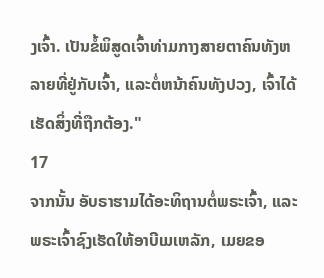ງເຈົ້າ. ເປັນຂໍ້ພິສູດເຈົ້າທ່າມກາງສາຍຕາຄົນທັງຫລາຍທີ່ຢູ່ກັບເຈົ້າ, ແລະຕໍ່ຫນ້າຄົນທັງປວງ, ເຈົ້າໄດ້ເຮັດສິ່ງທີ່ຖືກຕ້ອງ."
17
ຈາກນັ້ນ ອັບຣາຮາມໄດ້ອະທິຖານຕໍ່ພຣະເຈົ້າ, ແລະ ພຣະເຈົ້າຊົງເຮັດໃຫ້ອາບີເມເຫລັກ, ເມຍຂອ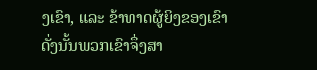ງເຂົາ, ແລະ ຂ້າທາດຜູ້ຍິງຂອງເຂົາດັ່ງນັ້ນພວກເຂົາຈຶ່ງສາ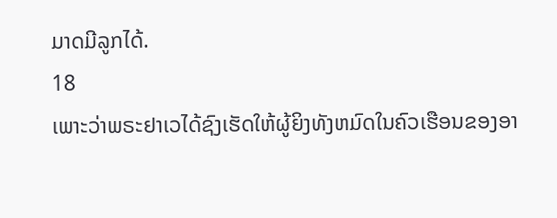ມາດມີລູກໄດ້.
18
ເພາະວ່າພຣະຢາເວໄດ້ຊົງເຮັດໃຫ້ຜູ້ຍິງທັງຫມົດໃນຄົວເຮືອນຂອງອາ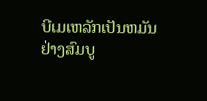ບີເມເຫລັກເປັນຫມັນຢ່າງສົມບູ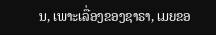ນ, ເພາະເລື່ອງຂອງຊາຣາ, ເມຍຂອ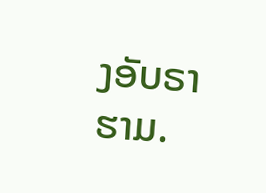ງອັບຣາຮາມ.